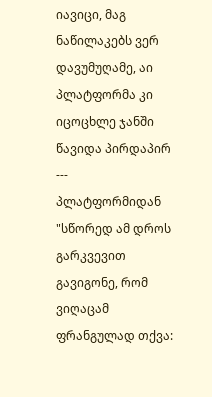იავიცი, მაგ ნაწილაკებს ვერ დავუმუღამე, აი პლატფორმა კი იცოცხლე ჯანში წავიდა პირდაპირ
---
პლატფორმიდან
"სწორედ ამ დროს გარკვევით გავიგონე, რომ ვიღაცამ ფრანგულად თქვა: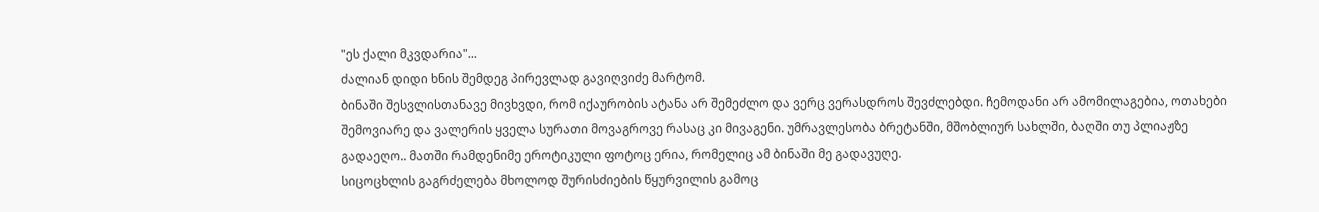"ეს ქალი მკვდარია"...
ძალიან დიდი ხნის შემდეგ პირევლად გავიღვიძე მარტომ.
ბინაში შესვლისთანავე მივხვდი, რომ იქაურობის ატანა არ შემეძლო და ვერც ვერასდროს შევძლებდი. ჩემოდანი არ ამომილაგებია, ოთახები შემოვიარე და ვალერის ყველა სურათი მოვაგროვე რასაც კი მივაგენი. უმრავლესობა ბრეტანში, მშობლიურ სახლში, ბაღში თუ პლიაჟზე გადაეღო.. მათში რამდენიმე ეროტიკული ფოტოც ერია, რომელიც ამ ბინაში მე გადავუღე.
სიცოცხლის გაგრძელება მხოლოდ შურისძიების წყურვილის გამოც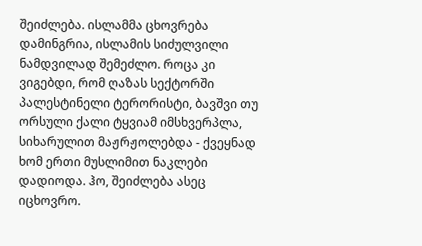შეიძლება. ისლამმა ცხოვრება დამინგრია, ისლამის სიძულვილი ნამდვილად შემეძლო. როცა კი ვიგებდი, რომ ღაზას სექტორში პალესტინელი ტერორისტი, ბავშვი თუ ორსული ქალი ტყვიამ იმსხვერპლა, სიხარულით მაჟრჟოლებდა - ქვეყნად ხომ ერთი მუსლიმით ნაკლები დადიოდა. ჰო, შეიძლება ასეც იცხოვრო.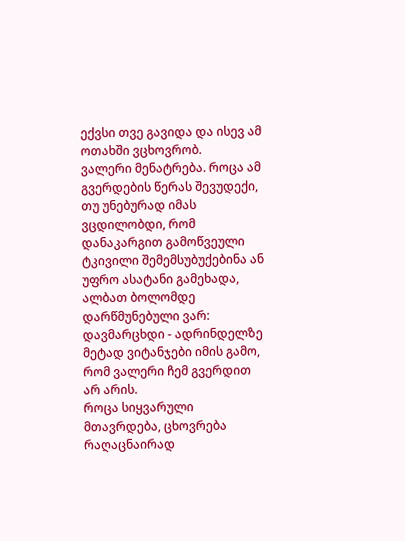ექვსი თვე გავიდა და ისევ ამ ოთახში ვცხოვრობ.
ვალერი მენატრება. როცა ამ გვერდების წერას შევუდექი, თუ უნებურად იმას ვცდილობდი, რომ დანაკარგით გამოწვეული ტკივილი შემემსუბუქებინა ან უფრო ასატანი გამეხადა, ალბათ ბოლომდე დარწმუნებული ვარ: დავმარცხდი - ადრინდელზე მეტად ვიტანჯები იმის გამო, რომ ვალერი ჩემ გვერდით არ არის.
როცა სიყვარული მთავრდება, ცხოვრება რაღაცნაირად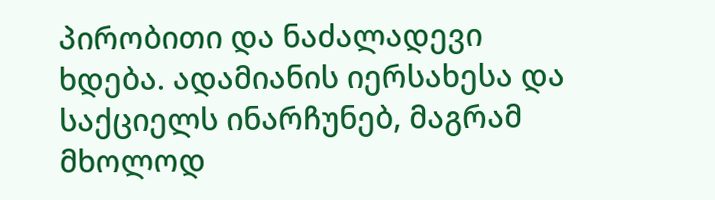პირობითი და ნაძალადევი ხდება. ადამიანის იერსახესა და საქციელს ინარჩუნებ, მაგრამ მხოლოდ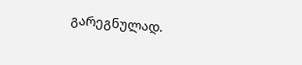გარეგნულად.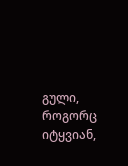გული, როგორც იტყვიან,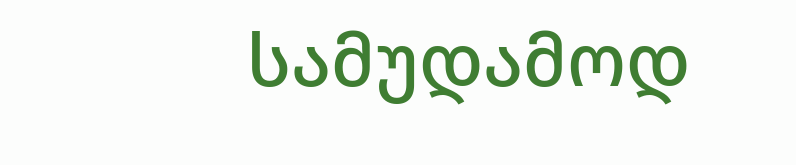სამუდამოდ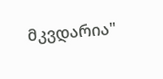მკვდარია"